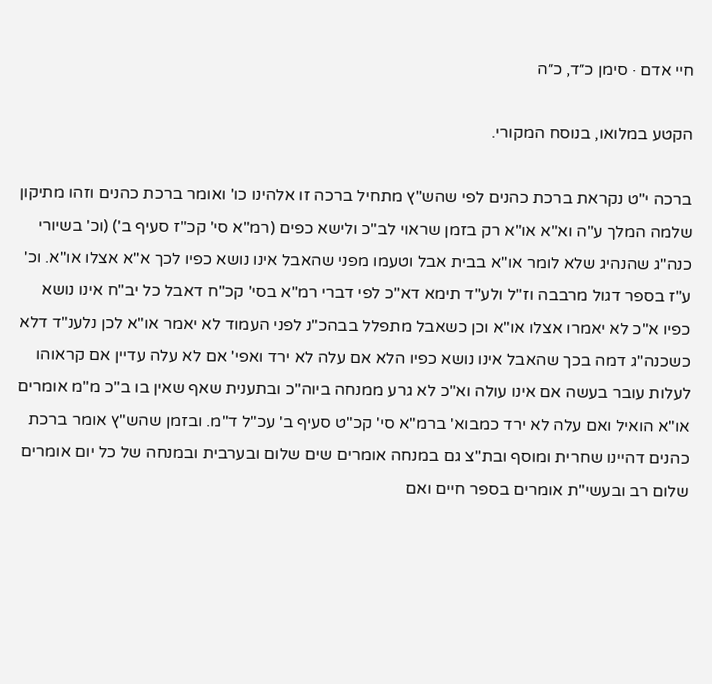חיי אדם · סימן כ״ד, כ״ה

הקטע במלואו, בנוסח המקורי.

ברכה י"ט נקראת ברכת כהנים לפי שהש"ץ מתחיל ברכה זו אלהינו כו' ואומר ברכת כהנים וזהו מתיקון שלמה המלך ע"ה וא"א או"א רק בזמן שראוי לב"כ ולישא כפים (רמ"א סי' קכ"ז סעיף ב') (וכ' בשיורי כנה"ג שהנהיג שלא לומר או"א בבית אבל וטעמו מפני שהאבל אינו נושא כפיו לכך א"א אצלו או"א. וכ' ע"ז בספר דגול מרבבה וז"ל ולע"ד תימא דא"כ לפי דברי רמ"א בסי' קכ"ח דאבל כל יב"ח אינו נושא כפיו א"כ לא יאמרו אצלו או"א וכן כשאבל מתפלל בבהכ"נ לפני העמוד לא יאמר או"א לכן נלענ"ד דלא כשכנה"ג דמה בכך שהאבל אינו נושא כפיו הלא אם עלה לא ירד ואפי' אם לא עלה עדיין אם קראוהו לעלות עובר בעשה אם אינו עולה וא"כ לא גרע ממנחה ביוה"כ ובתענית שאף שאין בו ב"כ מ"מ אומרים או"א הואיל ואם עלה לא ירד כמבוא' ברמ"א סי' קכ"ט סעיף ב' עכ"ל ד"מ. ובזמן שהש"ץ אומר ברכת כהנים דהיינו שחרית ומוסף ובת"צ גם במנחה אומרים שים שלום ובערבית ובמנחה של כל יום אומרים שלום רב ובעשי"ת אומרים בספר חיים ואם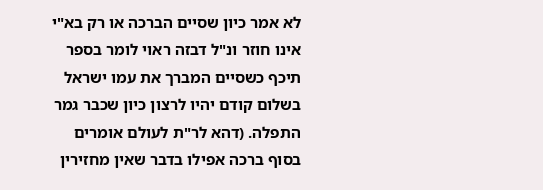לא אמר כיון שסיים הברכה או רק בא"י אינו חוזר ונ"ל דבזה ראוי לומר בספר תיכף כשסיים המברך את עמו ישראל בשלום קודם יהיו לרצון כיון שכבר גמר התפלה. (דהא לר"ת לעולם אומרים בסוף ברכה אפילו בדבר שאין מחזירין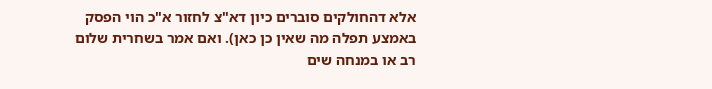אלא דהחולקים סוברים כיון דא"צ לחזור א"כ הוי הפסק באמצע תפלה מה שאין כן כאן). ואם אמר בשחרית שלום רב או במנחה שים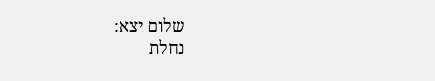שלום יצא:
נחלת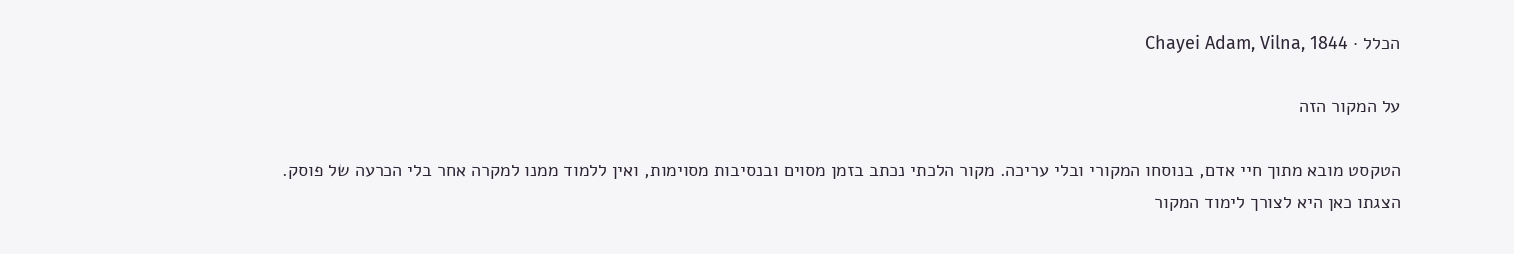הכלל · Chayei Adam, Vilna, 1844

על המקור הזה

הטקסט מובא מתוך חיי אדם, בנוסחו המקורי ובלי עריכה. מקור הלכתי נכתב בזמן מסוים ובנסיבות מסוימות, ואין ללמוד ממנו למקרה אחר בלי הכרעה של פוסק. הצגתו כאן היא לצורך לימוד המקור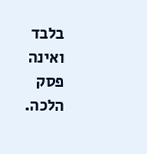בלבד ואינה פסק הלכה.